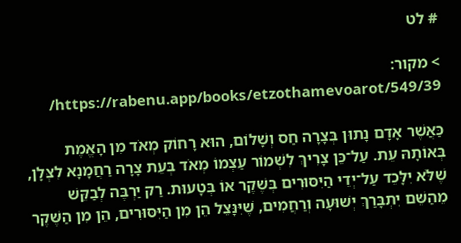# לט

> מקור: https://rabenu.app/books/etzothamevoarot/549/39/

כַּאֲשֶׁר אָדָם נָתוּן בְּצָרָה חַס וְשָׁלוֹם, הוּא רָחוֹק מְאֹד מִן הָאֱמֶת בְּאוֹתָהּ עֵת. עַל־כֵּן צָרִיךְ לִשְׁמוֹר עַצְמוֹ מְאֹד בְּעֵת צָרָה רַחֲמָנָא לִצְּלָן, שֶׁלֹּא יִלָּכֵד עַל־יְדֵי הַיִּסּוּרִים בְּשֶׁקֶר אוֹ בְּטָעוּת. רַק יַרְבֶּה לְבַקֵּשׁ מֵהַשֵּׁם יִתְבָּרַךְ יְשׁוּעָה וְרַחֲמִים, שֶׁיִּנָּצֵל הֵן מִן הַיִּסּוּרִים, הֵן מִן הַשֶּׁקֶר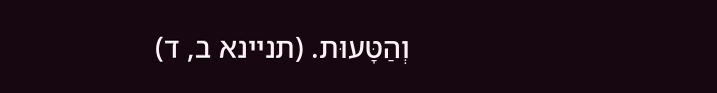וְהַטָּעוּת. (תניינא ב, ד)